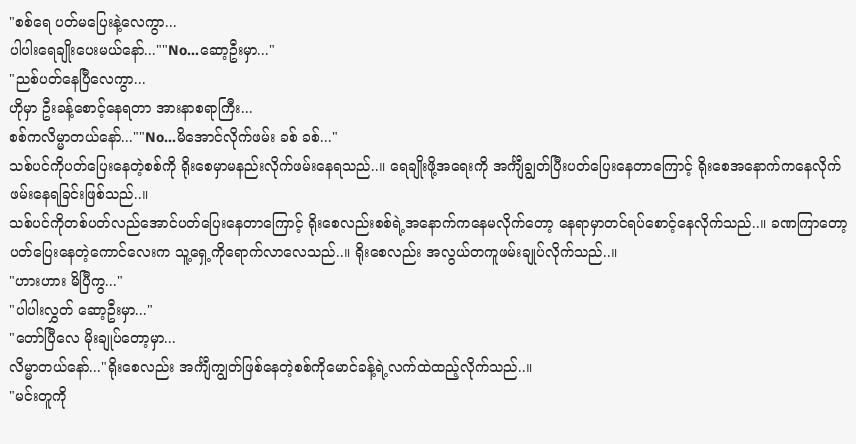"စစ်ရေ ပတ်မပြေးနဲ့လေကွာ...
ပါပါးရေချိုးပေးမယ်နော်...""No...ဆော့ဦးမှာ..."
"ညစ်ပတ်နေပြီလေကွာ...
ဟိုမှာ ဦးခန့်စောင့်နေရတာ အားနာစရာကြီး...
စစ်ကလိမ္မာတယ်နော်...""No...မိအောင်လိုက်ဖမ်း ခစ် ခစ်..."
သစ်ပင်ကိုပတ်ပြေးနေတဲ့စစ်ကို ရိုးစေမှာမနည်းလိုက်ဖမ်းနေရသည်..။ ရေချိုးဖို့အရေးကို အင်္ကျီချွတ်ပြီးပတ်ပြေးနေတာကြောင့် ရိုးစေအနောက်ကနေလိုက်ဖမ်းနေရခြင်းဖြစ်သည်..။
သစ်ပင်ကိုတစ်ပတ်လည်အောင်ပတ်ပြေးနေတာကြောင့် ရိုးစေလည်းစစ်ရဲ့အနောက်ကနေမလိုက်တော့ နေရာမှာတင်ရပ်စောင့်နေလိုက်သည်..။ ခဏကြာတော့ ပတ်ပြေးနေတဲ့ကောင်လေးက သူ့ရှေ့ကိုရောက်လာလေသည်..။ ရိုးစေလည်း အလွယ်တကူဖမ်းချုပ်လိုက်သည်..။
"ဟားဟား မိပြီကွ..."
"ပါပါးလွှတ် ဆော့ဦးမှာ..."
"တော်ပြီလေ မိုးချုပ်တော့မှာ...
လိမ္မာတယ်နော်..."ရိုးစေလည်း အင်္ကျီကျွတ်ဖြစ်နေတဲ့စစ်ကိုမောင်ခန့်ရဲ့လက်ထဲထည့်လိုက်သည်..။
"မင်းတူကို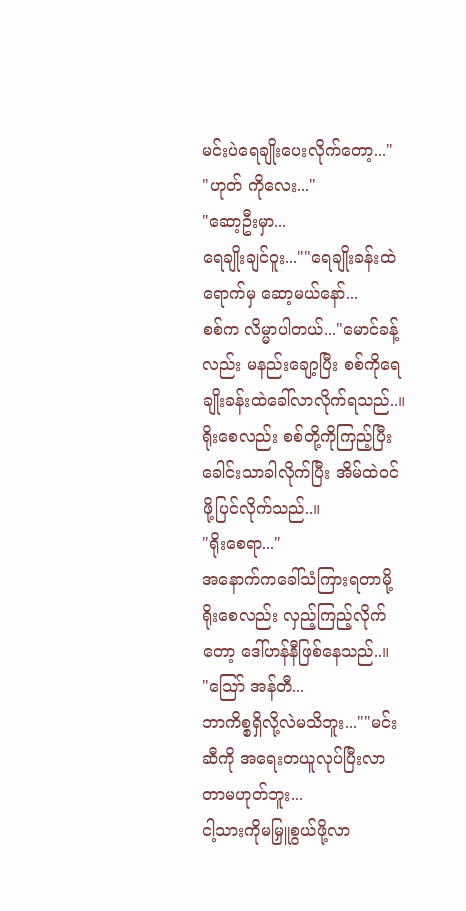မင်းပဲရေချိုးပေးလိုက်တော့..."
"ဟုတ် ကိုလေး..."
"ဆော့ဦးမှာ...
ရေချိုးချင်ဝူး...""ရေချိုးခန်းထဲရောက်မှ ဆော့မယ်နော်...
စစ်က လိမ္မာပါတယ်..."မောင်ခန့်လည်း မနည်းချော့ပြီး စစ်ကိုရေချိုးခန်းထဲခေါ်လာလိုက်ရသည်..။ ရိုးစေလည်း စစ်တို့ကိုကြည့်ပြီး ခေါင်းသာခါလိုက်ပြီး အိမ်ထဲဝင်ဖို့ပြင်လိုက်သည်..။
"ရိုးစေရာ..."
အနောက်ကခေါ်သံကြားရတာမို့ ရိုးစေလည်း လှည့်ကြည့်လိုက်တော့ ဒေါ်ဟန်နီဖြစ်နေသည်..။
"သြော် အန်တီ...
ဘာကိစ္စရှိလို့လဲမသိဘူး...""မင်းဆီကို အရေးတယူလုပ်ပြီးလာတာမဟုတ်ဘူး...
ငါ့သားကိုမမြှူစွယ်ဖို့လာ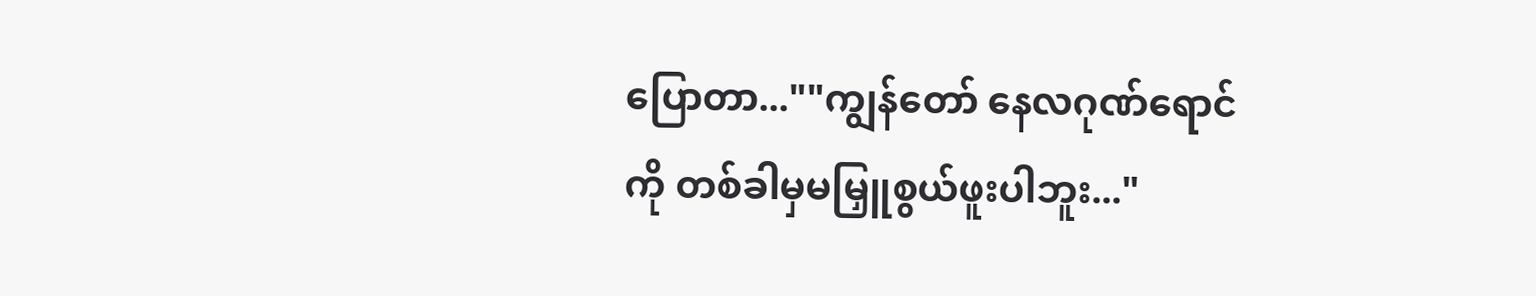ပြောတာ...""ကျွန်တော် နေလဂုဏ်ရောင်ကို တစ်ခါမှမမြှူစွယ်ဖူးပါဘူး..."